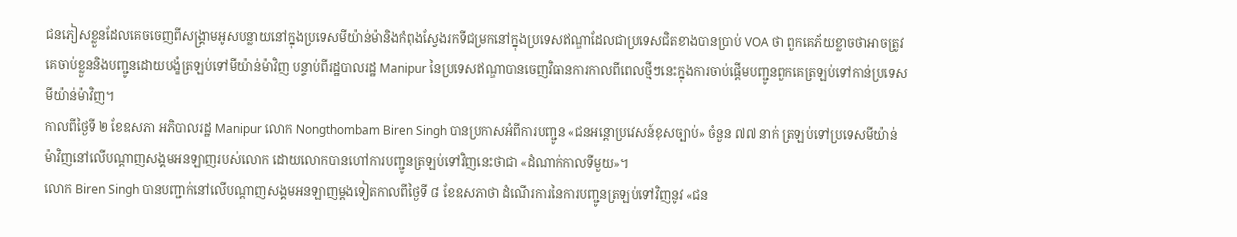ជនភៀសខ្លួនដែលគេចចេញពីសង្គ្រាមអូសបន្លាយនៅក្នុងប្រទេសមីយ៉ាន់ម៉ានិងកំពុងស្វែងរកទីជម្រកនៅក្នុងប្រទេសឥណ្ឌាដែលជាប្រទេសជិតខាងបានប្រាប់ VOA ថា ពួកគេភ័យខ្លាចថាអាចត្រូវគេចាប់ខ្លួននិងបញ្ជូនដោយបង្ខំត្រឡប់ទៅមីយ៉ាន់ម៉ាវិញ បន្ទាប់ពីរដ្ឋបាលរដ្ឋ Manipur នៃប្រទេសឥណ្ឌាបានចេញវិធានការកាលពីពេលថ្មីៗនេះក្នុងការចាប់ផ្តើមបញ្ជូនពួកគេត្រឡប់ទៅកាន់ប្រទេសមីយ៉ាន់ម៉ាវិញ។
កាលពីថ្ងៃទី ២ ខែឧសភា អភិបាលរដ្ឋ Manipur លោក Nongthombam Biren Singh បានប្រកាសអំពីការបញ្ជូន «ជនអន្តោប្រវេសន៍ខុសច្បាប់» ចំនួន ៧៧ នាក់ ត្រឡប់ទៅប្រទេសមីយ៉ាន់ម៉ាវិញនៅលើបណ្តាញសង្គមអនឡាញរបស់លោក ដោយលោកបានហៅការបញ្ជូនត្រឡប់ទៅវិញនេះថាជា «ដំណាក់កាលទីមួយ»។
លោក Biren Singh បានបញ្ជាក់នៅលើបណ្ដាញសង្គមអនឡាញម្ដងទៀតកាលពីថ្ងៃទី ៨ ខែឧសភាថា ដំណើរការនៃការបញ្ជូនត្រឡប់ទៅវិញនូវ «ជន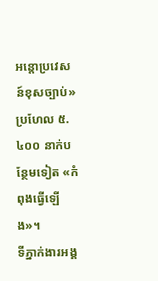អន្តោប្រវេសន៍ខុសច្បាប់» ប្រហែល ៥.៤០០ នាក់បន្ថែមទៀត «កំពុងធ្វើឡើង»។
ទីភ្នាក់ងារអង្គ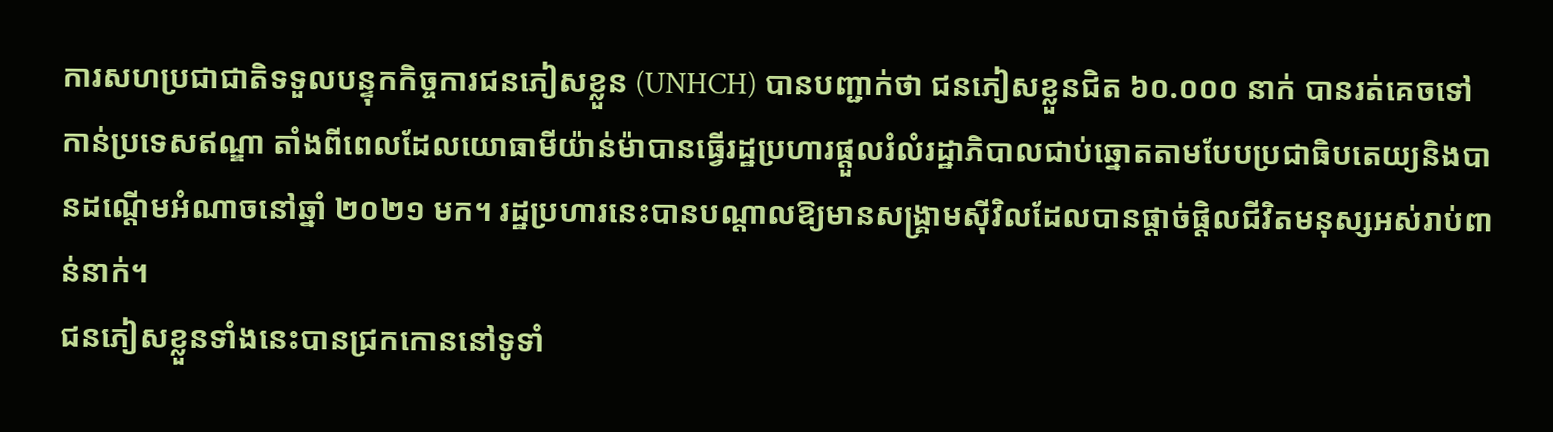ការសហប្រជាជាតិទទួលបន្ទុកកិច្ចការជនភៀសខ្លួន (UNHCH) បានបញ្ជាក់ថា ជនភៀសខ្លួនជិត ៦០.០០០ នាក់ បានរត់គេចទៅកាន់ប្រទេសឥណ្ឌា តាំងពីពេលដែលយោធាមីយ៉ាន់ម៉ាបានធ្វើរដ្ឋប្រហារផ្តួលរំលំរដ្ឋាភិបាលជាប់ឆ្នោតតាមបែបប្រជាធិបតេយ្យនិងបានដណ្ដើមអំណាចនៅឆ្នាំ ២០២១ មក។ រដ្ឋប្រហារនេះបានបណ្ដាលឱ្យមានសង្គ្រាមស៊ីវិលដែលបានផ្តាច់ផ្តិលជីវិតមនុស្សអស់រាប់ពាន់នាក់។
ជនភៀសខ្លួនទាំងនេះបានជ្រកកោននៅទូទាំ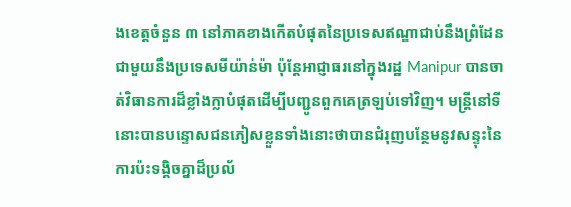ងខេត្តចំនួន ៣ នៅភាគខាងកើតបំផុតនៃប្រទេសឥណ្ឌាជាប់នឹងព្រំដែនជាមួយនឹងប្រទេសមីយ៉ាន់ម៉ា ប៉ុន្តែអាជ្ញាធរនៅក្នុងរដ្ឋ Manipur បានចាត់វិធានការដ៏ខ្លាំងក្លាបំផុតដើម្បីបញ្ជូនពួកគេត្រឡប់ទៅវិញ។ មន្ត្រីនៅទីនោះបានបន្ទោសជនភៀសខ្លួនទាំងនោះថាបានជំរុញបន្ថែមនូវសន្ទុះនៃការប៉ះទង្គិចគ្នាដ៏ប្រល័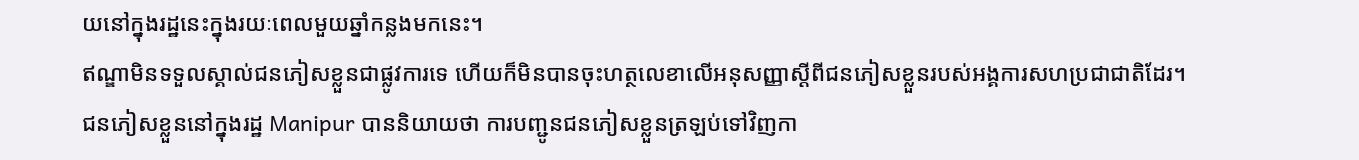យនៅក្នុងរដ្ឋនេះក្នុងរយៈពេលមួយឆ្នាំកន្លងមកនេះ។
ឥណ្ឌាមិនទទួលស្គាល់ជនភៀសខ្លួនជាផ្លូវការទេ ហើយក៏មិនបានចុះហត្ថលេខាលើអនុសញ្ញាស្ដីពីជនភៀសខ្លួនរបស់អង្គការសហប្រជាជាតិដែរ។
ជនភៀសខ្លួននៅក្នុងរដ្ឋ Manipur បាននិយាយថា ការបញ្ជូនជនភៀសខ្លួនត្រឡប់ទៅវិញកា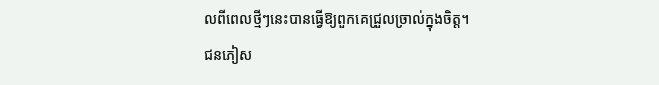លពីពេលថ្មីៗនេះបានធ្វើឱ្យពួកគេជ្រួលច្រាល់ក្នុងចិត្ត។ ជនភៀស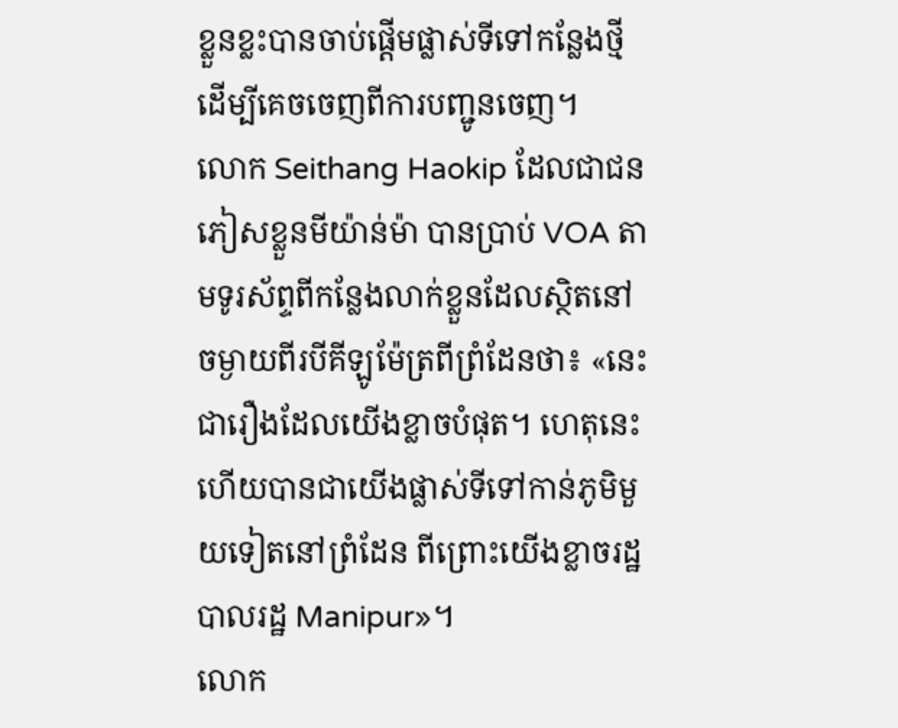ខ្លួនខ្លះបានចាប់ផ្តើមផ្លាស់ទីទៅកន្លែងថ្មីដើម្បីគេចចេញពីការបញ្ជូនចេញ។
លោក Seithang Haokip ដែលជាជនភៀសខ្លួនមីយ៉ាន់ម៉ា បានប្រាប់ VOA តាមទូរស័ព្ទពីកន្លែងលាក់ខ្លួនដែលស្ថិតនៅចម្ងាយពីរបីគីឡូម៉ែត្រពីព្រំដែនថា៖ «នេះជារឿងដែលយើងខ្លាចបំផុត។ ហេតុនេះហើយបានជាយើងផ្លាស់ទីទៅកាន់ភូមិមួយទៀតនៅព្រំដែន ពីព្រោះយើងខ្លាចរដ្ឋបាលរដ្ឋ Manipur»។
លោក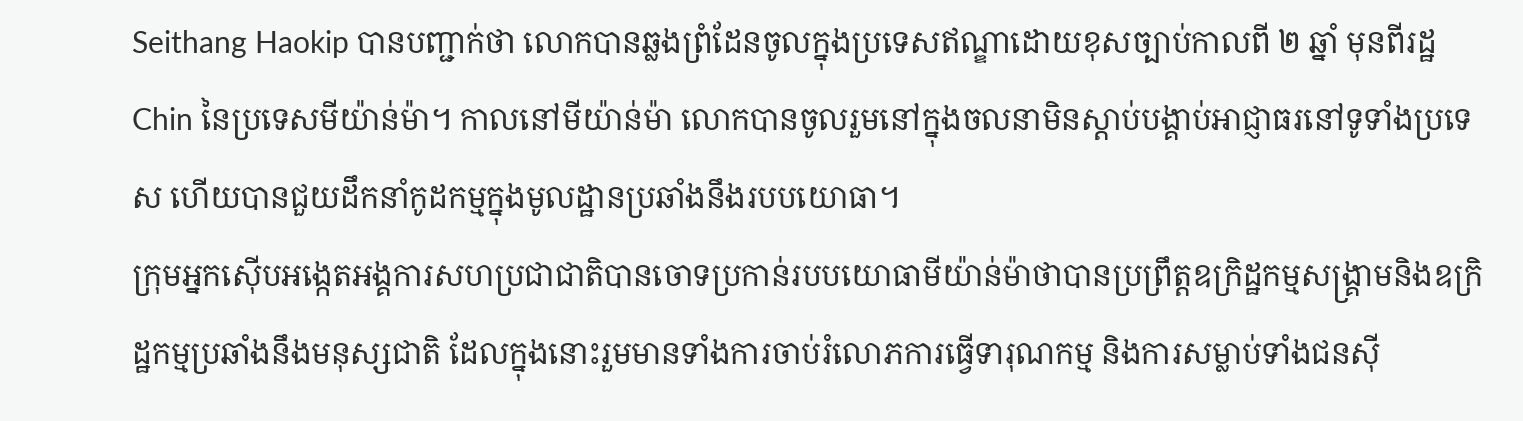Seithang Haokip បានបញ្ជាក់ថា លោកបានឆ្លងព្រំដែនចូលក្នុងប្រទេសឥណ្ឌាដោយខុសច្បាប់កាលពី ២ ឆ្នាំ មុនពីរដ្ឋ Chin នៃប្រទេសមីយ៉ាន់ម៉ា។ កាលនៅមីយ៉ាន់ម៉ា លោកបានចូលរួមនៅក្នុងចលនាមិនស្តាប់បង្គាប់អាជ្ញាធរនៅទូទាំងប្រទេស ហើយបានជួយដឹកនាំកូដកម្មក្នុងមូលដ្ឋានប្រឆាំងនឹងរបបយោធា។
ក្រុមអ្នកស៊ើបអង្កេតអង្គការសហប្រជាជាតិបានចោទប្រកាន់របបយោធាមីយ៉ាន់ម៉ាថាបានប្រព្រឹត្តឧក្រិដ្ឋកម្មសង្គ្រាមនិងឧក្រិដ្ឋកម្មប្រឆាំងនឹងមនុស្សជាតិ ដែលក្នុងនោះរួមមានទាំងការចាប់រំលោភការធ្វើទារុណកម្ម និងការសម្លាប់ទាំងជនស៊ី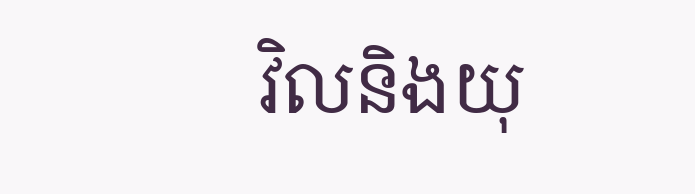វិលនិងយុ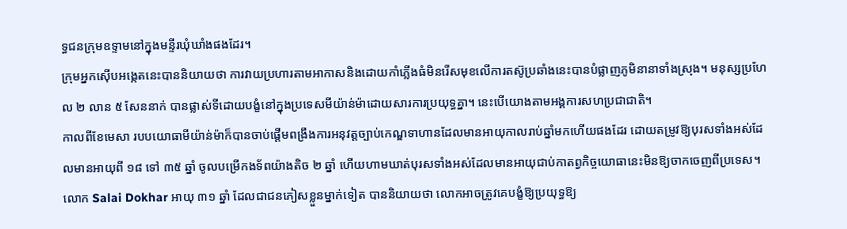ទ្ធជនក្រុមឧទ្ទាមនៅក្នុងមន្ទីរឃុំឃាំងផងដែរ។
ក្រុមអ្នកស៊ើបអង្កេតនេះបាននិយាយថា ការវាយប្រហារតាមអាកាសនិងដោយកាំភ្លើងធំមិនរើសមុខលើការតស៊ូប្រឆាំងនេះបានបំផ្លាញភូមិនានាទាំងស្រុង។ មនុស្សប្រហែល ២ លាន ៥ សែននាក់ បានផ្លាស់ទីដោយបង្ខំនៅក្នុងប្រទេសមីយ៉ាន់ម៉ាដោយសារការប្រយុទ្ធគ្នា។ នេះបើយោងតាមអង្គការសហប្រជាជាតិ។
កាលពីខែមេសា របបយោធាមីយ៉ាន់ម៉ាក៏បានចាប់ផ្តើមពង្រឹងការអនុវត្តច្បាប់កេណ្ឌទាហានដែលមានអាយុកាលរាប់ឆ្នាំមកហើយផងដែរ ដោយតម្រូវឱ្យបុរសទាំងអស់ដែលមានអាយុពី ១៨ ទៅ ៣៥ ឆ្នាំ ចូលបម្រើកងទ័ពយ៉ាងតិច ២ ឆ្នាំ ហើយហាមឃាត់បុរសទាំងអស់ដែលមានអាយុជាប់កាតព្វកិច្ចយោធានេះមិនឱ្យចាកចេញពីប្រទេស។
លោក Salai Dokhar អាយុ ៣១ ឆ្នាំ ដែលជាជនភៀសខ្លួនម្នាក់ទៀត បាននិយាយថា លោកអាចត្រូវគេបង្ខំឱ្យប្រយុទ្ធឱ្យ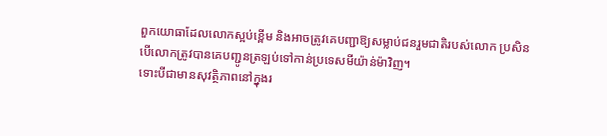ពួកយោធាដែលលោកស្អប់ខ្ពើម និងអាចត្រូវគេបញ្ជាឱ្យសម្លាប់ជនរួមជាតិរបស់លោក ប្រសិនបើលោកត្រូវបានគេបញ្ជូនត្រឡប់ទៅកាន់ប្រទេសមីយ៉ាន់ម៉ាវិញ។
ទោះបីជាមានសុវត្ថិភាពនៅក្នុងរ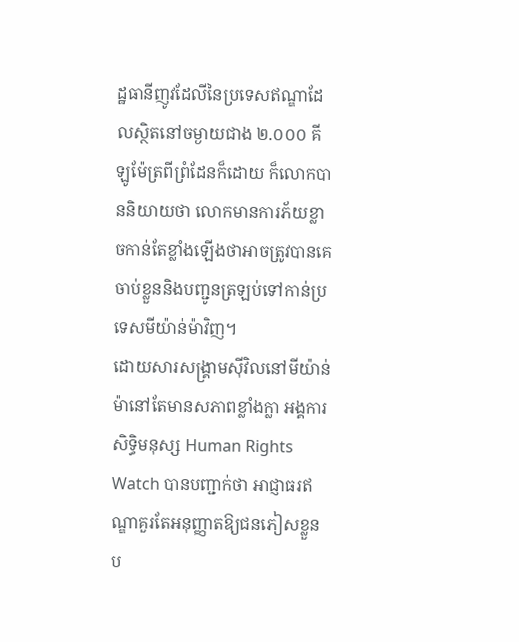ដ្ឋធានីញូវដែលីនៃប្រទេសឥណ្ឌាដែលស្ថិតនៅចម្ងាយជាង ២.០០០ គីឡូម៉ែត្រពីព្រំដែនក៏ដោយ ក៏លោកបាននិយាយថា លោកមានការភ័យខ្លាចកាន់តែខ្លាំងឡើងថាអាចត្រូវបានគេចាប់ខ្លួននិងបញ្ជូនត្រឡប់ទៅកាន់ប្រទេសមីយ៉ាន់ម៉ាវិញ។
ដោយសារសង្គ្រាមស៊ីវិលនៅមីយ៉ាន់ម៉ានៅតែមានសភាពខ្លាំងក្លា អង្គការសិទ្ធិមនុស្ស Human Rights Watch បានបញ្ជាក់ថា អាជ្ញាធរឥណ្ឌាគួរតែអនុញ្ញាតឱ្យជនភៀសខ្លួនប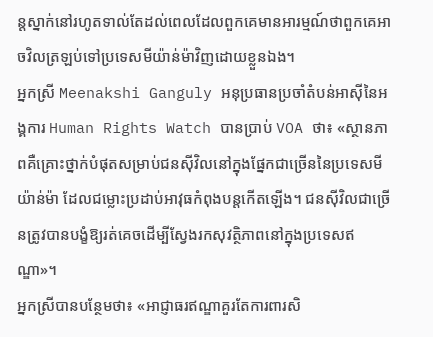ន្តស្នាក់នៅរហូតទាល់តែដល់ពេលដែលពួកគេមានអារម្មណ៍ថាពួកគេអាចវិលត្រឡប់ទៅប្រទេសមីយ៉ាន់ម៉ាវិញដោយខ្លួនឯង។
អ្នកស្រី Meenakshi Ganguly អនុប្រធានប្រចាំតំបន់អាស៊ីនៃអង្គការ Human Rights Watch បានប្រាប់ VOA ថា៖ «ស្ថានភាពគឺគ្រោះថ្នាក់បំផុតសម្រាប់ជនស៊ីវិលនៅក្នុងផ្នែកជាច្រើននៃប្រទេសមីយ៉ាន់ម៉ា ដែលជម្លោះប្រដាប់អាវុធកំពុងបន្តកើតឡើង។ ជនស៊ីវិលជាច្រើនត្រូវបានបង្ខំឱ្យរត់គេចដើម្បីស្វែងរកសុវត្ថិភាពនៅក្នុងប្រទេសឥណ្ឌា»។
អ្នកស្រីបានបន្ថែមថា៖ «អាជ្ញាធរឥណ្ឌាគួរតែការពារសិ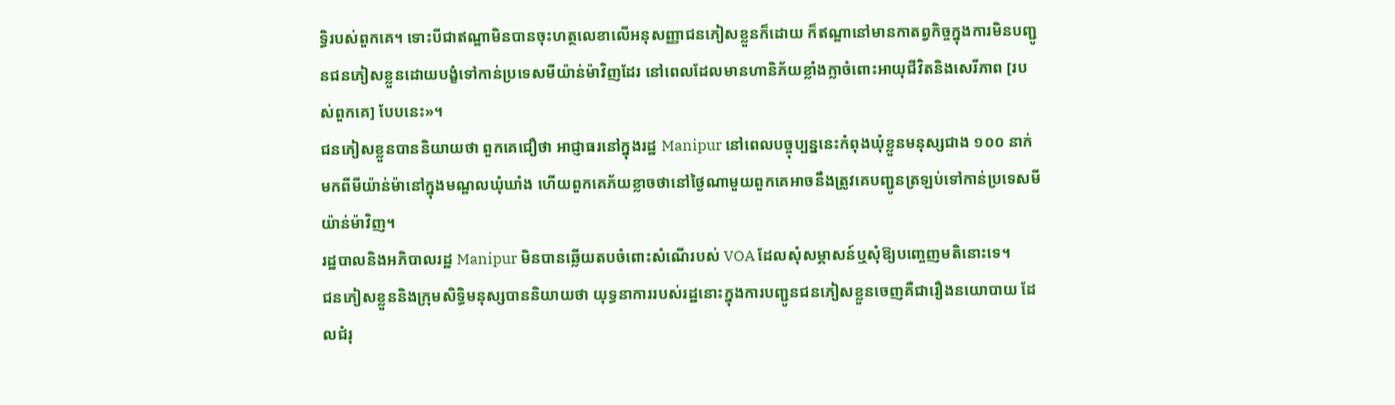ទ្ធិរបស់ពួកគេ។ ទោះបីជាឥណ្ឌាមិនបានចុះហត្ថលេខាលើអនុសញ្ញាជនភៀសខ្លួនក៏ដោយ ក៏ឥណ្ឌានៅមានកាតព្វកិច្ចក្នុងការមិនបញ្ជូនជនភៀសខ្លួនដោយបង្ខំទៅកាន់ប្រទេសមីយ៉ាន់ម៉ាវិញដែរ នៅពេលដែលមានហានិភ័យខ្លាំងក្លាចំពោះអាយុជីវិតនិងសេរីភាព [របស់ពួកគេ] បែបនេះ»។
ជនភៀសខ្លួនបាននិយាយថា ពួកគេជឿថា អាជ្ញាធរនៅក្នុងរដ្ឋ Manipur នៅពេលបច្ចុប្បន្ននេះកំពុងឃុំខ្លួនមនុស្សជាង ១០០ នាក់ មកពីមីយ៉ាន់ម៉ានៅក្នុងមណ្ឌលឃុំឃាំង ហើយពួកគេភ័យខ្លាចថានៅថ្ងៃណាមួយពួកគេអាចនឹងត្រូវគេបញ្ជូនត្រឡប់ទៅកាន់ប្រទេសមីយ៉ាន់ម៉ាវិញ។
រដ្ឋបាលនិងអភិបាលរដ្ឋ Manipur មិនបានឆ្លើយតបចំពោះសំណើរបស់ VOA ដែលសុំសម្ភាសន៍ឬសុំឱ្យបញ្ចេញមតិនោះទេ។
ជនភៀសខ្លួននិងក្រុមសិទ្ធិមនុស្សបាននិយាយថា យុទ្ធនាការរបស់រដ្ឋនោះក្នុងការបញ្ជូនជនភៀសខ្លួនចេញគឺជារឿងនយោបាយ ដែលជំរុ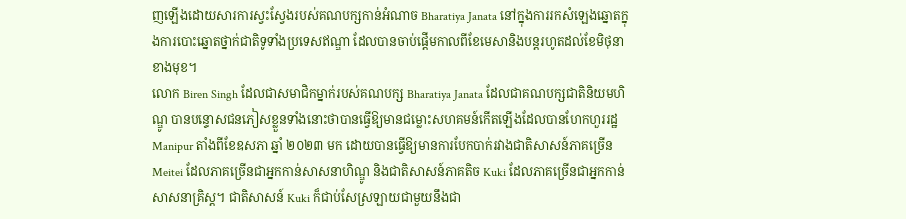ញឡើងដោយសារការស្វះស្វែងរបស់គណបក្សកាន់អំណាច Bharatiya Janata នៅក្នុងការរកសំឡេងឆ្នោតក្នុងការបោះឆ្នោតថ្នាក់ជាតិទូទាំងប្រទេសឥណ្ឌា ដែលបានចាប់ផ្តើមកាលពីខែមេសានិងបន្តរហូតដល់ខែមិថុនាខាងមុខ។
លោក Biren Singh ដែលជាសមាជិកម្នាក់របស់គណបក្ស Bharatiya Janata ដែលជាគណបក្សជាតិនិយមហិណ្ឌូ បានបន្ទោសជនភៀសខ្លួនទាំងនោះថាបានធ្វើឱ្យមានជម្លោះសហគមន៍កើតឡើងដែលបានហែកហួររដ្ឋ Manipur តាំងពីខែឧសភា ឆ្នាំ ២០២៣ មក ដោយបានធ្វើឱ្យមានការបែកបាក់រវាងជាតិសាសន៍ភាគច្រើន Meitei ដែលភាគច្រើនជាអ្នកកាន់សាសនាហិណ្ឌូ និងជាតិសាសន៍ភាគតិច Kuki ដែលភាគច្រើនជាអ្នកកាន់សាសនាគ្រិស្ត។ ជាតិសាសន៍ Kuki ក៏ជាប់សែស្រឡាយជាមួយនឹងជា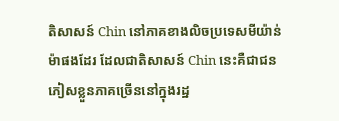តិសាសន៍ Chin នៅភាគខាងលិចប្រទេសមីយ៉ាន់ម៉ាផងដែរ ដែលជាតិសាសន៍ Chin នេះគឺជាជនភៀសខ្លួនភាគច្រើននៅក្នុងរដ្ឋ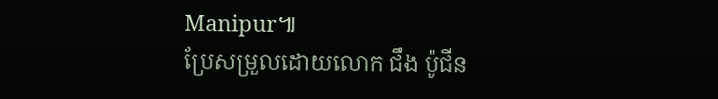Manipur៕
ប្រែសម្រួលដោយលោក ជឹង ប៉ូជីន